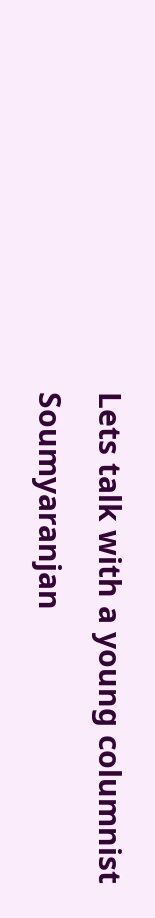Lets talk with a young columnist Soumyaranjan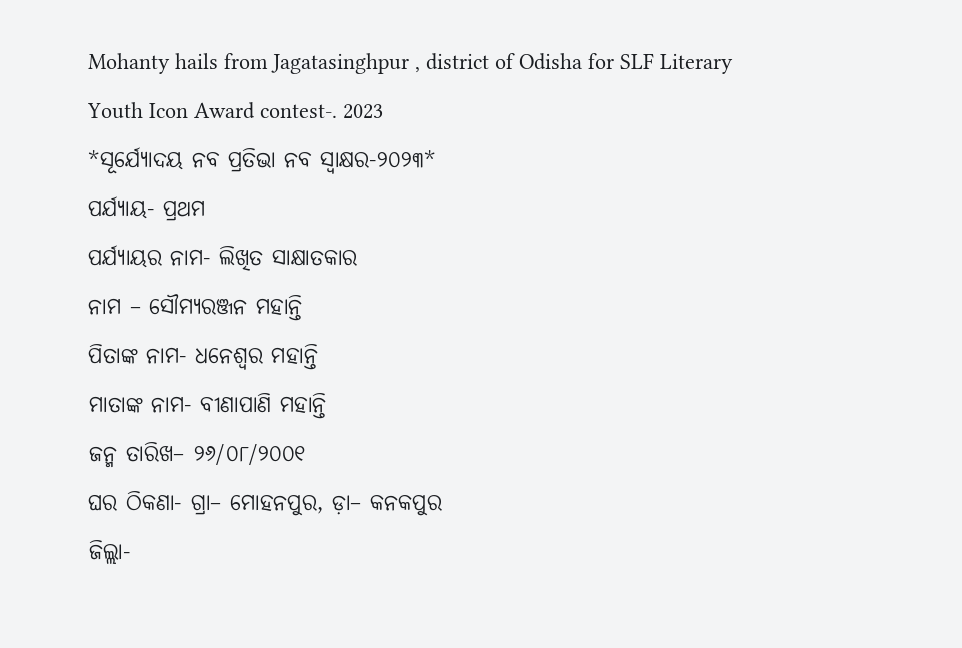Mohanty hails from Jagatasinghpur , district of Odisha for SLF Literary Youth Icon Award contest-. 2023
*ସୂର୍ଯ୍ୟୋଦୟ ନବ ପ୍ରତିଭା ନବ ସ୍ବାକ୍ଷର-୨୦୨୩*
ପର୍ଯ୍ୟାୟ- ପ୍ରଥମ
ପର୍ଯ୍ୟାୟର ନାମ- ଲିଖିତ ସାକ୍ଷାତକାର
ନାମ – ସୌମ୍ୟରଞ୍ଜନ ମହାନ୍ତି
ପିତାଙ୍କ ନାମ- ଧନେଶ୍ଵର ମହାନ୍ତି
ମାତାଙ୍କ ନାମ- ବୀଣାପାଣି ମହାନ୍ତି
ଜନ୍ମ ତାରିଖ– ୨୬/୦୮/୨୦୦୧
ଘର ଠିକଣା- ଗ୍ରା– ମୋହନପୁର, ଡ଼ା– କନକପୁର
ଜିଲ୍ଲା-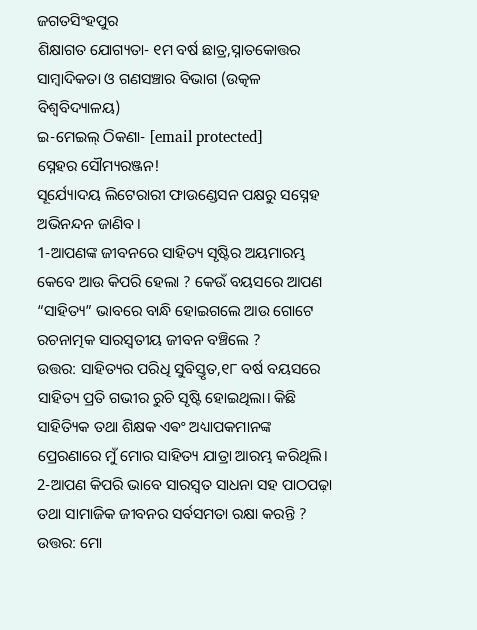ଜଗତସିଂହପୁର
ଶିକ୍ଷାଗତ ଯୋଗ୍ୟତା- ୧ମ ବର୍ଷ ଛାତ୍ର,ସ୍ନାତକୋତ୍ତର ସାମ୍ବାଦିକତା ଓ ଗଣସଞ୍ଚାର ବିଭାଗ (ଉତ୍କଳ ବିଶ୍ୱବିଦ୍ୟାଳୟ)
ଇ-ମେଇଲ୍ ଠିକଣା- [email protected]
ସ୍ନେହର ସୌମ୍ୟରଞ୍ଜନ!
ସୂର୍ଯ୍ୟୋଦୟ ଲିଟେରାରୀ ଫାଉଣ୍ଡେସନ ପକ୍ଷରୁ ସସ୍ନେହ ଅଭିନନ୍ଦନ ଜାଣିବ।
1-ଆପଣଙ୍କ ଜୀବନରେ ସାହିତ୍ୟ ସୃଷ୍ଟିର ଅୟମାରମ୍ଭ କେବେ ଆଉ କିପରି ହେଲା ? କେଉଁ ବୟସରେ ଆପଣ “ସାହିତ୍ୟ” ଭାବରେ ବାନ୍ଧି ହୋଇଗଲେ ଆଉ ଗୋଟେ ରଚନାତ୍ମକ ସାରସ୍ବତୀୟ ଜୀବନ ବଞ୍ଚିଲେ ?
ଉତ୍ତର: ସାହିତ୍ୟର ପରିଧି ସୁବିସ୍ତୃତ,୧୮ ବର୍ଷ ବୟସରେ ସାହିତ୍ୟ ପ୍ରତି ଗଭୀର ରୁଚି ସୃଷ୍ଟି ହୋଇଥିଲା। କିଛି ସାହିତ୍ୟିକ ତଥା ଶିକ୍ଷକ ଏଵଂ ଅଧ୍ୟାପକମାନଙ୍କ ପ୍ରେରଣାରେ ମୁଁ ମୋର ସାହିତ୍ୟ ଯାତ୍ରା ଆରମ୍ଭ କରିଥିଲି।
2-ଆପଣ କିପରି ଭାବେ ସାରସ୍ୱତ ସାଧନା ସହ ପାଠପଢ଼ା ତଥା ସାମାଜିକ ଜୀବନର ସର୍ବସମତା ରକ୍ଷା କରନ୍ତି ?
ଉତ୍ତର: ମୋ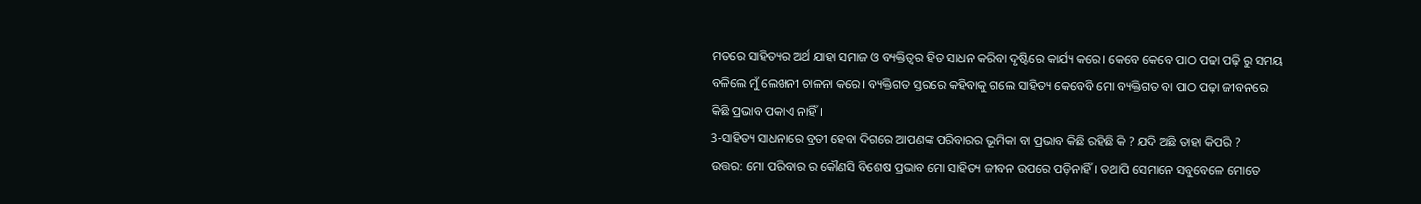ମତରେ ସାହିତ୍ୟର ଅର୍ଥ ଯାହା ସମାଜ ଓ ବ୍ୟକ୍ତିତ୍ଵର ହିତ ସାଧନ କରିବା ଦୃଷ୍ଟିରେ କାର୍ଯ୍ୟ କରେ। କେବେ କେବେ ପାଠ ପଢା ପଢ଼ି ରୁ ସମୟ ବଳିଲେ ମୁଁ ଲେଖନୀ ଚାଳନା କରେ। ବ୍ୟକ୍ତିଗତ ସ୍ତରରେ କହିବାକୁ ଗଲେ ସାହିତ୍ୟ କେବେବି ମୋ ବ୍ୟକ୍ତିଗତ ବା ପାଠ ପଢ଼ା ଜୀବନରେ କିଛି ପ୍ରଭାବ ପକାଏ ନାହିଁ।
3-ସାହିତ୍ୟ ସାଧନାରେ ବ୍ରତୀ ହେବା ଦିଗରେ ଆପଣଙ୍କ ପରିବାରର ଭୂମିକା ବା ପ୍ରଭାବ କିଛି ରହିଛି କି ? ଯଦି ଅଛି ତାହା କିପରି ?
ଉତ୍ତର: ମୋ ପରିବାର ର କୌଣସି ବିଶେଷ ପ୍ରଭାବ ମୋ ସାହିତ୍ୟ ଜୀବନ ଉପରେ ପଡ଼ିନାହିଁ। ତଥାପି ସେମାନେ ସବୁବେଳେ ମୋତେ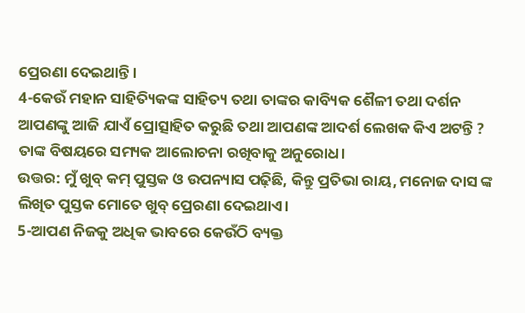ପ୍ରେରଣା ଦେଇଥାନ୍ତି।
4-କେଉଁ ମହାନ ସାହିତ୍ୟିକଙ୍କ ସାହିତ୍ୟ ତଥା ତାଙ୍କର କାବ୍ୟିକ ଶୈଳୀ ତଥା ଦର୍ଶନ ଆପଣଙ୍କୁ ଆଜି ଯାଏଁ ପ୍ରୋତ୍ସାହିତ କରୁଛି ତଥା ଆପଣଙ୍କ ଆଦର୍ଶ ଲେଖକ କିଏ ଅଟନ୍ତି ? ତାଙ୍କ ବିଷୟରେ ସମ୍ୟକ ଆଲୋଚନା ରଖିବାକୁ ଅନୁରୋଧ।
ଉତ୍ତର: ମୁଁ ଖୁବ୍ କମ୍ ପୁସ୍ତକ ଓ ଉପନ୍ୟାସ ପଢ଼ିଛି, କିନ୍ତୁ ପ୍ରତିଭା ରାୟ, ମନୋଜ ଦାସ ଙ୍କ ଲିଖିତ ପୁସ୍ତକ ମୋତେ ଖୁବ୍ ପ୍ରେରଣା ଦେଇଥାଏ।
5-ଆପଣ ନିଜକୁ ଅଧିକ ଭାବରେ କେଉଁଠି ବ୍ୟକ୍ତ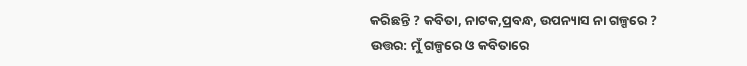କରିଛନ୍ତି ? କବିତା, ନାଟକ,ପ୍ରବନ୍ଧ, ଉପନ୍ୟାସ ନା ଗଳ୍ପରେ ?
ଉତ୍ତର: ମୁଁ ଗଳ୍ପରେ ଓ କବିତାରେ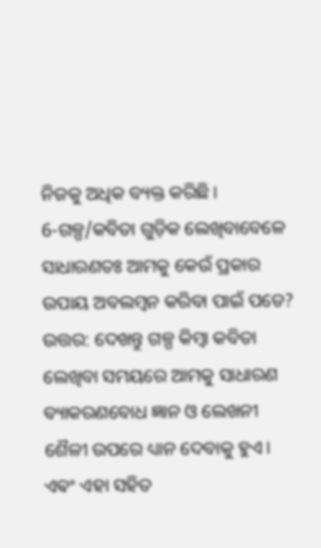ନିଜକୁ ଅଧିକ ବ୍ୟକ୍ତ କରିଛି।
6-ଗଳ୍ପ/କବିତା ଗୁଡ଼ିକ ଲେଖିବାବେଳେ ସାଧାରଣତଃ ଆମକୁ କେଉଁ ପ୍ରକାର ଉପାୟ ଅବଲମ୍ବନ କରିବା ପାଇଁ ପଡେ?
ଉତ୍ତର: ଦେଖନ୍ତୁ ଗଳ୍ପ କିମ୍ବା କବିତା ଲେଖିବା ସମୟରେ ଆମକୁ ସାଧାରଣ ବ୍ୟାକରଣବୋଧ ଜ୍ଞାନ ଓ ଲେଖନୀ ଶୈଳୀ ଉପରେ ଧ୍ୟାନ ଦେବାକୁ ହୁଏ। ଏଵଂ ଏହା ସହିତ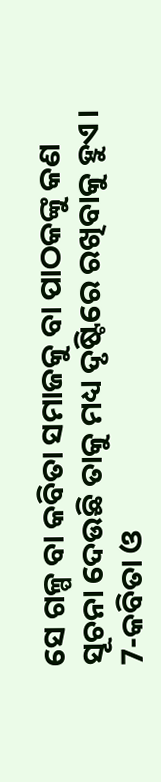ସେ ଗଳ୍ପ ବା କବିତା ସମାଜକୁ ବା ପାଠକଙ୍କୁ କଣ ସୂଚନା ଦେଉଛି ତାକୁ ମଧ୍ୟ ଦୃଷ୍ଟିରେ ରଖିବାକୁ ହୁଏ।
7-କବିତା ଓ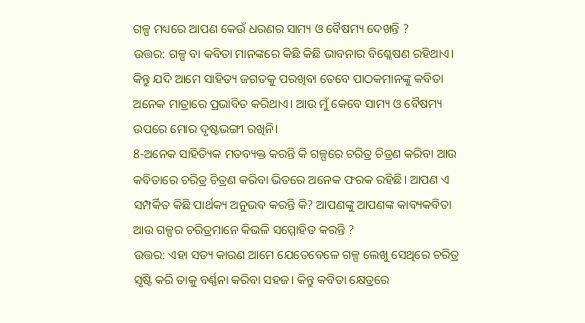ଗଳ୍ପ ମଧ୍ୟରେ ଆପଣ କେଉଁ ଧରଣର ସାମ୍ୟ ଓ ବୈଷମ୍ୟ ଦେଖନ୍ତି ?
ଉତ୍ତର: ଗଳ୍ପ ବା କବିତା ମାନଙ୍କରେ କିଛି କିଛି ଭାବନାର ବିଶ୍ଳେଷଣ ରହିଥାଏ। କିନ୍ତୁ ଯଦି ଆମେ ସାହିତ୍ୟ ଜଗତକୁ ପରଖିବା ତେବେ ପାଠକମାନଙ୍କୁ କବିତା ଅନେକ ମାତ୍ରାରେ ପ୍ରଭାବିତ କରିଥାଏ। ଆଉ ମୁଁ କେବେ ସାମ୍ୟ ଓ ବୈଷମ୍ୟ ଉପରେ ମୋର ଦୃଷ୍ଟଭଙ୍ଗୀ ରଖିନି।
8-ଅନେକ ସାହିତ୍ୟିକ ମତବ୍ୟକ୍ତ କରନ୍ତି କି ଗଳ୍ପରେ ଚରିତ୍ର ଚିତ୍ରଣ କରିବା ଆଉ କବିତାରେ ଚରିତ୍ର ଚିତ୍ରଣ କରିବା ଭିତରେ ଅନେକ ଫରକ ରହିଛି। ଆପଣ ଏ ସମ୍ପର୍କିତ କିଛି ପାର୍ଥକ୍ୟ ଅନୁଭବ କରନ୍ତି କି? ଆପଣଙ୍କୁ ଆପଣଙ୍କ କାବ୍ୟକବିତା ଆଉ ଗଳ୍ପର ଚରିତ୍ରମାନେ କିଭଳି ସମ୍ମୋହିତ କରନ୍ତି ?
ଉତ୍ତର: ଏହା ସତ୍ୟ କାରଣ ଆମେ ଯେତେବେଳେ ଗଳ୍ପ ଲେଖୁ ସେଥିରେ ଚରିତ୍ର ସୃଷ୍ଟି କରି ତାକୁ ବର୍ଣ୍ଣନା କରିବା ସହଜ। କିନ୍ତୁ କବିତା କ୍ଷେତ୍ରରେ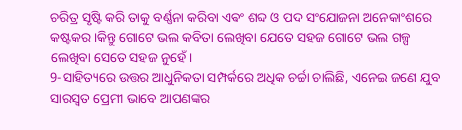ଚରିତ୍ର ସୃଷ୍ଟି କରି ତାକୁ ବର୍ଣ୍ଣନା କରିବା ଏଵଂ ଶବ୍ଦ ଓ ପଦ ସଂଯୋଜନା ଅନେକାଂଶରେ କଷ୍ଟକର ।କିନ୍ତୁ ଗୋଟେ ଭଲ କବିତା ଲେଖିବା ଯେତେ ସହଜ ଗୋଟେ ଭଲ ଗଳ୍ପ ଲେଖିବା ସେତେ ସହଜ ନୁହେଁ।
9-ସାହିତ୍ୟରେ ଉତ୍ତର ଆଧୁନିକତା ସମ୍ପର୍କରେ ଅଧିକ ଚର୍ଚ୍ଚା ଚାଲିଛି, ଏନେଇ ଜଣେ ଯୁବ ସାରସ୍ୱତ ପ୍ରେମୀ ଭାବେ ଆପଣଙ୍କର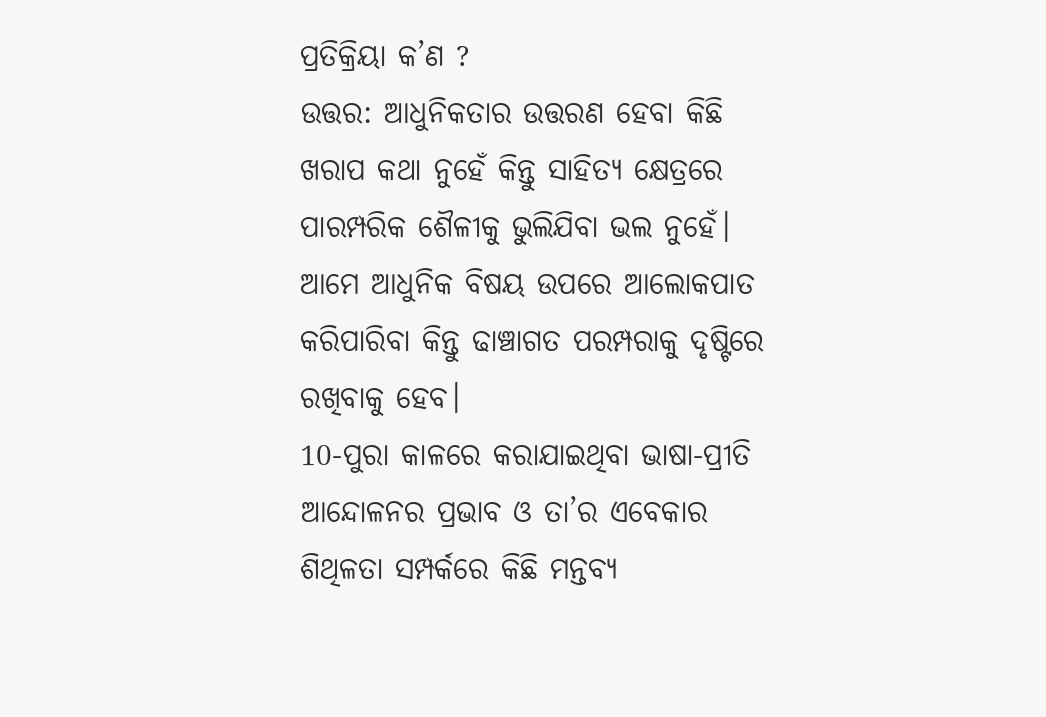ପ୍ରତିକ୍ରିୟା କ’ଣ ?
ଉତ୍ତର: ଆଧୁନିକତାର ଉତ୍ତରଣ ହେବା କିଛି ଖରାପ କଥା ନୁହେଁ କିନ୍ତୁ ସାହିତ୍ୟ କ୍ଷେତ୍ରରେ ପାରମ୍ପରିକ ଶୈଳୀକୁ ଭୁଲିଯିବା ଭଲ ନୁହେଁ। ଆମେ ଆଧୁନିକ ବିଷୟ ଉପରେ ଆଲୋକପାତ କରିପାରିବା କିନ୍ତୁ ଢାଞ୍ଚାଗତ ପରମ୍ପରାକୁ ଦୃଷ୍ଟିରେ ରଖିବାକୁ ହେବ।
10-ପୁରା କାଳରେ କରାଯାଇଥିବା ଭାଷା-ପ୍ରୀତି ଆନ୍ଦୋଳନର ପ୍ରଭାବ ଓ ତା’ର ଏବେକାର ଶିଥିଳତା ସମ୍ପର୍କରେ କିଛି ମନ୍ତବ୍ୟ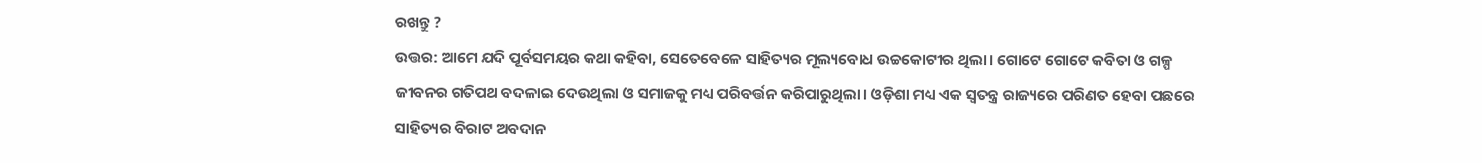ରଖନ୍ତୁ ?
ଉତ୍ତର: ଆମେ ଯଦି ପୂର୍ବସମୟର କଥା କହିବା, ସେତେବେଳେ ସାହିତ୍ୟର ମୂଲ୍ୟବୋଧ ଉଚ୍ଚକୋଟୀର ଥିଲା। ଗୋଟେ ଗୋଟେ କବିତା ଓ ଗଳ୍ପ ଜୀବନର ଗତିପଥ ବଦଳାଇ ଦେଉଥିଲା ଓ ସମାଜକୁ ମଧ୍ୟ ପରିବର୍ତ୍ତନ କରିପାରୁଥିଲା। ଓଡ଼ିଶା ମଧ୍ୟ ଏକ ସ୍ବତନ୍ତ୍ର ରାଜ୍ୟରେ ପରିଣତ ହେବା ପଛରେ ସାହିତ୍ୟର ବିରାଟ ଅବଦାନ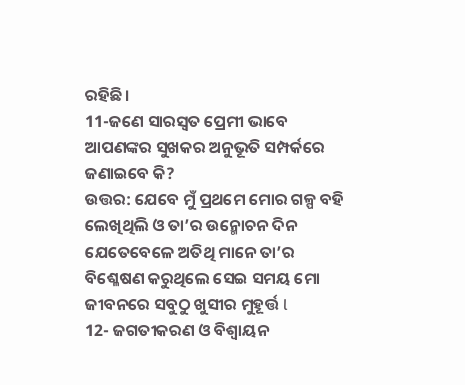ରହିଛି।
11-ଜଣେ ସାରସ୍ୱତ ପ୍ରେମୀ ଭାବେ ଆପଣଙ୍କର ସୁଖକର ଅନୁଭୂତି ସମ୍ପର୍କରେ ଜଣାଇବେ କି?
ଉତ୍ତର: ଯେବେ ମୁଁ ପ୍ରଥମେ ମୋର ଗଳ୍ପ ବହି ଲେଖିଥିଲି ଓ ତା’ର ଉନ୍ମୋଚନ ଦିନ ଯେତେବେଳେ ଅତିଥି ମାନେ ତା’ର ବିଶ୍ଳେଷଣ କରୁଥିଲେ ସେଇ ସମୟ ମୋ ଜୀବନରେ ସବୁଠୁ ଖୁସୀର ମୁହୂର୍ତ୍ତ l
12- ଜଗତୀକରଣ ଓ ବିଶ୍ବାୟନ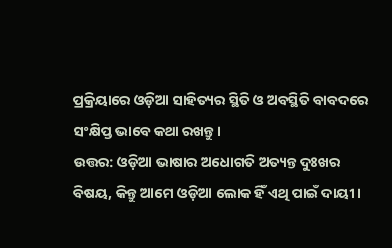ପ୍ରକ୍ରିୟାରେ ଓଡ଼ିଆ ସାହିତ୍ୟର ସ୍ଥିତି ଓ ଅବସ୍ଥିତି ବାବଦରେ ସଂକ୍ଷିପ୍ତ ଭାବେ କଥା ରଖନ୍ତୁ।
ଉତ୍ତର: ଓଡ଼ିଆ ଭାଷାର ଅଧୋଗତି ଅତ୍ୟନ୍ତ ଦୁଃଖର ବିଷୟ, କିନ୍ତୁ ଆମେ ଓଡ଼ିଆ ଲୋକ ହିଁ ଏଥି ପାଇଁ ଦାୟୀ।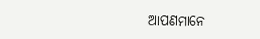ଆପଣମାନେ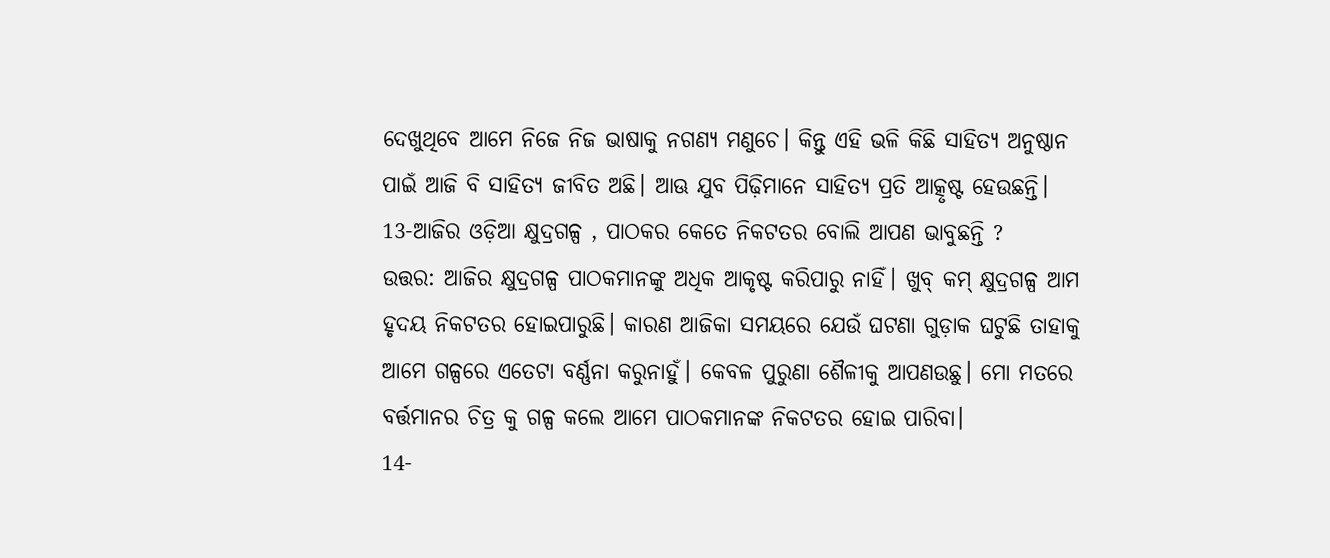ଦେଖୁଥିବେ ଆମେ ନିଜେ ନିଜ ଭାଷାକୁ ନଗଣ୍ୟ ମଣୁଚେ। କିନ୍ତୁ ଏହି ଭଳି କିଛି ସାହିତ୍ୟ ଅନୁଷ୍ଠାନ ପାଇଁ ଆଜି ବି ସାହିତ୍ୟ ଜୀବିତ ଅଛି। ଆଊ ଯୁବ ପିଢ଼ିମାନେ ସାହିତ୍ୟ ପ୍ରତି ଆତ୍କୃଷ୍ଟ ହେଉଛନ୍ତି।
13-ଆଜିର ଓଡ଼ିଆ କ୍ଷୁଦ୍ରଗଳ୍ପ , ପାଠକର କେତେ ନିକଟତର ବୋଲି ଆପଣ ଭାବୁଛନ୍ତି ?
ଉତ୍ତର: ଆଜିର କ୍ଷୁଦ୍ରଗଳ୍ପ ପାଠକମାନଙ୍କୁ ଅଧିକ ଆକୃଷ୍ଟ କରିପାରୁ ନାହିଁ। ଖୁବ୍ କମ୍ କ୍ଷୁଦ୍ରଗଳ୍ପ ଆମ ହୃଦୟ ନିକଟତର ହୋଇପାରୁଛି। କାରଣ ଆଜିକା ସମୟରେ ଯେଉଁ ଘଟଣା ଗୁଡ଼ାକ ଘଟୁଛି ତାହାକୁ ଆମେ ଗଳ୍ପରେ ଏତେଟା ବର୍ଣ୍ଣନା କରୁନାହୁଁ। କେବଳ ପୁରୁଣା ଶୈଳୀକୁ ଆପଣଉଛୁ। ମୋ ମତରେ ବର୍ତ୍ତମାନର ଚିତ୍ର କୁ ଗଳ୍ପ କଲେ ଆମେ ପାଠକମାନଙ୍କ ନିକଟତର ହୋଇ ପାରିବା।
14-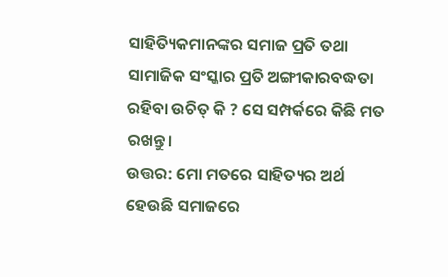ସାହିତ୍ୟିକମାନଙ୍କର ସମାଜ ପ୍ରତି ତଥା ସାମାଜିକ ସଂସ୍କାର ପ୍ରତି ଅଙ୍ଗୀକାରବଦ୍ଧତା ରହିବା ଉଚିତ୍ କି ? ସେ ସମ୍ପର୍କରେ କିଛି ମତ ରଖନ୍ତୁ।
ଉତ୍ତର: ମୋ ମତରେ ସାହିତ୍ୟର ଅର୍ଥ ହେଉଛି ସମାଜରେ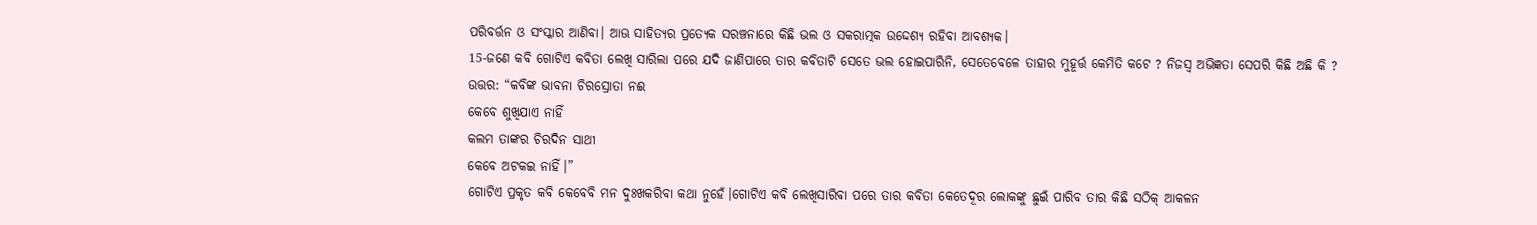ପରିବର୍ତ୍ତନ ଓ ସଂସ୍କାର ଆଣିବା। ଆଊ ସାହିତ୍ୟର ପ୍ରତ୍ୟେକ ସରଞ୍ଚନାରେ କିଛି ଭଲ ଓ ସକରାତ୍ମକ ଉଦ୍ଦେଶ୍ୟ ରହିବା ଆବଶ୍ୟକ।
15-ଜଣେ କବି ଗୋଟିଏ କବିତା ଲେଖି ସାରିଲା ପରେ ଯଦି ଜାଣିପାରେ ତାର କବିତାଟି ସେତେ ଭଲ ହୋଇପାରିନି, ସେତେବେଳେ ତାହାର ମୁହୂର୍ତ୍ତ କେମିତି କଟେ ? ନିଜସ୍ବ ଅଭିଜ୍ଞତା ସେପରି କିଛି ଅଛି କି ?
ଉତ୍ତର: “କବିଙ୍କ ଭାବନା ଚିରସ୍ରୋତା ନଈ
କେବେ ଶୁଖିଯାଏ ନାହିଁ
କଲମ ତାଙ୍କର ଚିରଦିନ ସାଥୀ
କେବେ ଅଟକଇ ନାହିଁ।”
ଗୋଟିଏ ପ୍ରକୃତ କବି କେବେବି ମନ ଦୁଃଖକରିବା କଥା ନୁହେଁ।ଗୋଟିଏ କବି ଲେଖିସାରିବା ପରେ ତାର କବିତା କେତେଦୂର ଲୋକଙ୍କୁ ଛୁଇଁ ପାରିବ ତାର କିଛି ସଠିକ୍ ଆକଳନ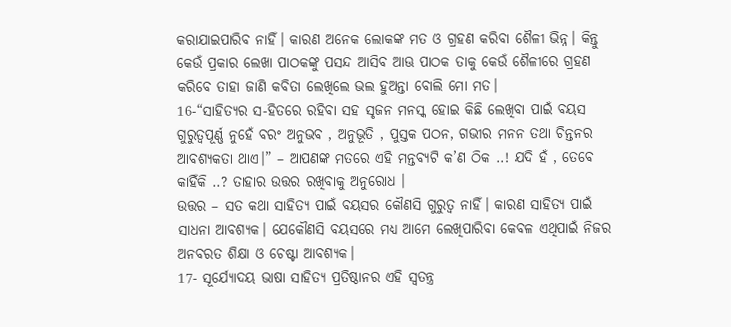କରାଯାଇପାରିବ ନାହିଁ। କାରଣ ଅନେକ ଲୋକଙ୍କ ମତ ଓ ଗ୍ରହଣ କରିବା ଶୈଳୀ ଭିନ୍ନ। କିନ୍ତୁ କେଉଁ ପ୍ରକାର ଲେଖା ପାଠକଙ୍କୁ ପସନ୍ଦ ଆସିବ ଆଊ ପାଠକ ତାକୁ କେଉଁ ଶୈଳୀରେ ଗ୍ରହଣ କରିବେ ତାହା ଜାଣି କବିତା ଲେଖିଲେ ଭଲ ହୁଅନ୍ତା ବୋଲି ମୋ ମତ।
16-“ସାହିତ୍ୟର ସ-ହିତରେ ରହିବା ସହ ସୃଜନ ମନସ୍କ ହୋଇ କିଛି ଲେଖିବା ପାଇଁ ବୟସ ଗୁରୁତ୍ୱପୂର୍ଣ୍ଣ ନୁହେଁ ବରଂ ଅନୁଭବ , ଅନୁଭୂତି , ପୁସ୍ତକ ପଠନ, ଗଭୀର ମନନ ତଥା ଚିନ୍ତନର ଆବଶ୍ୟକତା ଥାଏ।” – ଆପଣଙ୍କ ମତରେ ଏହି ମନ୍ତବ୍ୟଟି କ’ଣ ଠିକ ..! ଯଦି ହଁ , ତେବେ କାହିଁକି ..? ତାହାର ଉତ୍ତର ରଖିବାକୁ ଅନୁରୋଧ ।
ଉତ୍ତର – ସତ କଥା ସାହିତ୍ୟ ପାଇଁ ବୟସର କୌଣସି ଗୁରୁତ୍ଵ ନାହିଁ। କାରଣ ସାହିତ୍ୟ ପାଇଁ ସାଧନା ଆବଶ୍ୟକ। ଯେକୌଣସି ବୟସରେ ମଧ୍ୟ ଆମେ ଲେଖିପାରିବା କେବଳ ଏଥିପାଇଁ ନିଜର ଅନବରତ ଶିକ୍ଷା ଓ ଚେଷ୍ଟା ଆବଶ୍ୟକ।
17- ସୂର୍ଯ୍ୟୋଦୟ ଭାଷା ସାହିତ୍ୟ ପ୍ରତିଷ୍ଠାନର ଏହି ସ୍ୱତନ୍ତ୍ର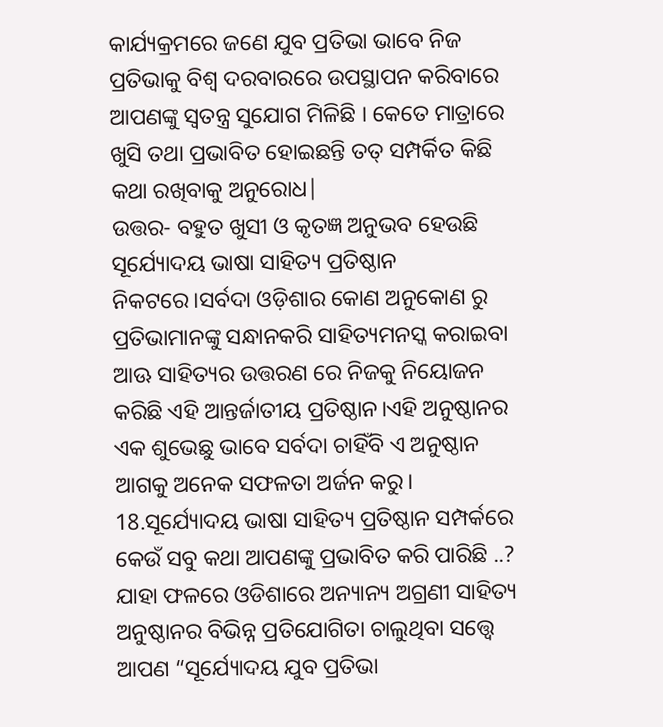କାର୍ଯ୍ୟକ୍ରମରେ ଜଣେ ଯୁବ ପ୍ରତିଭା ଭାବେ ନିଜ ପ୍ରତିଭାକୁ ବିଶ୍ୱ ଦରବାରରେ ଉପସ୍ଥାପନ କରିବାରେ ଆପଣଙ୍କୁ ସ୍ୱତନ୍ତ୍ର ସୁଯୋଗ ମିଳିଛି । କେତେ ମାତ୍ରାରେ ଖୁସି ତଥା ପ୍ରଭାବିତ ହୋଇଛନ୍ତି ତତ୍ ସମ୍ପର୍କିତ କିଛି କଥା ରଖିବାକୁ ଅନୁରୋଧ|
ଉତ୍ତର- ବହୁତ ଖୁସୀ ଓ କୃତଜ୍ଞ ଅନୁଭବ ହେଉଛି ସୂର୍ଯ୍ୟୋଦୟ ଭାଷା ସାହିତ୍ୟ ପ୍ରତିଷ୍ଠାନ ନିକଟରେ।ସର୍ବଦା ଓଡ଼ିଶାର କୋଣ ଅନୁକୋଣ ରୁ ପ୍ରତିଭାମାନଙ୍କୁ ସନ୍ଧାନକରି ସାହିତ୍ୟମନସ୍କ କରାଇବା ଆଊ ସାହିତ୍ୟର ଉତ୍ତରଣ ରେ ନିଜକୁ ନିୟୋଜନ କରିଛି ଏହି ଆନ୍ତର୍ଜାତୀୟ ପ୍ରତିଷ୍ଠାନ।ଏହି ଅନୁଷ୍ଠାନର ଏକ ଶୁଭେଛୁ ଭାବେ ସର୍ବଦା ଚାହିଁବି ଏ ଅନୁଷ୍ଠାନ ଆଗକୁ ଅନେକ ସଫଳତା ଅର୍ଜନ କରୁ।
18.ସୂର୍ଯ୍ୟୋଦୟ ଭାଷା ସାହିତ୍ୟ ପ୍ରତିଷ୍ଠାନ ସମ୍ପର୍କରେ କେଉଁ ସବୁ କଥା ଆପଣଙ୍କୁ ପ୍ରଭାବିତ କରି ପାରିଛି ..? ଯାହା ଫଳରେ ଓଡିଶାରେ ଅନ୍ୟାନ୍ୟ ଅଗ୍ରଣୀ ସାହିତ୍ୟ ଅନୁଷ୍ଠାନର ବିଭିନ୍ନ ପ୍ରତିଯୋଗିତା ଚାଲୁଥିବା ସତ୍ତ୍ୱେ ଆପଣ “ସୂର୍ଯ୍ୟୋଦୟ ଯୁବ ପ୍ରତିଭା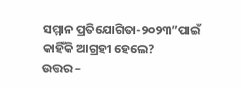ସମ୍ମାନ ପ୍ରତିଯୋଗିତା-୨୦୨୩”ପାଇଁ କାହିଁକି ଆଗ୍ରହୀ ହେଲେ?
ଉତ୍ତର –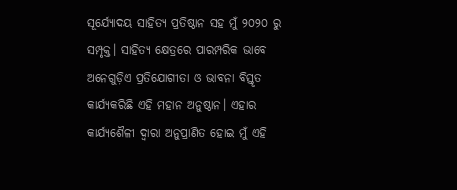ସୂର୍ଯ୍ୟୋଦୟ ସାହିତ୍ୟ ପ୍ରତିଷ୍ଠାନ ସହ ମୁଁ ୨୦୨୦ ରୁ ସମ୍ପୃକ୍ତ। ସାହିତ୍ୟ କ୍ଷେତ୍ରରେ ପାରମ୍ପରିକ ଭାବେ ଅନେଗୁଡ଼ିଏ ପ୍ରତିଯୋଗୀତା ଓ ଭାବନା ବିସ୍ତୃତ କାର୍ଯ୍ୟକରିଛି ଏହି ମହାନ ଅନୁଷ୍ଠାନ। ଏହାର କାର୍ଯ୍ୟଶୈଳୀ ଦ୍ଵାରା ଅନୁପ୍ରାଣିତ ହୋଇ ମୁଁ ଏହି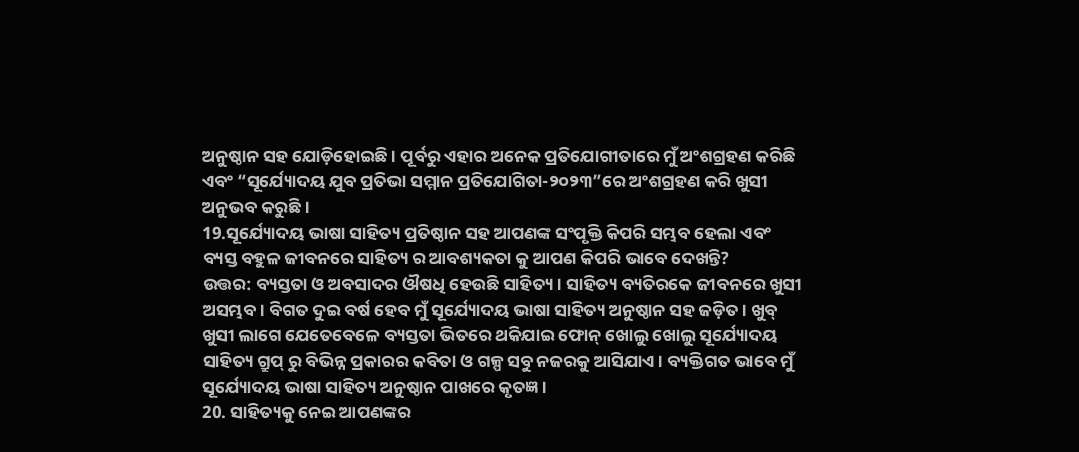ଅନୁଷ୍ଠାନ ସହ ଯୋଡ଼ିହୋଇଛି । ପୂର୍ବରୁ ଏହାର ଅନେକ ପ୍ରତିଯୋଗୀତାରେ ମୁଁ ଅଂଶଗ୍ରହଣ କରିଛି ଏବଂ “ସୂର୍ଯ୍ୟୋଦୟ ଯୁବ ପ୍ରତିଭା ସମ୍ମାନ ପ୍ରତିଯୋଗିତା-୨୦୨୩”ରେ ଅଂଶଗ୍ରହଣ କରି ଖୁସୀ ଅନୁଭବ କରୁଛି।
19.ସୂର୍ଯ୍ୟୋଦୟ ଭାଷା ସାହିତ୍ୟ ପ୍ରତିଷ୍ଠାନ ସହ ଆପଣଙ୍କ ସଂପୃକ୍ତି କିପରି ସମ୍ଭବ ହେଲା ଏବଂ ବ୍ୟସ୍ତ ବହୁଳ ଜୀବନରେ ସାହିତ୍ୟ ର ଆବଶ୍ୟକତା କୁ ଆପଣ କିପରି ଭାବେ ଦେଖନ୍ତି?
ଉତ୍ତର: ବ୍ୟସ୍ତତା ଓ ଅବସାଦର ଔଷଧି ହେଉଛି ସାହିତ୍ୟ। ସାହିତ୍ୟ ବ୍ୟତିରକେ ଜୀବନରେ ଖୁସୀ ଅସମ୍ଭବ। ବିଗତ ଦୁଇ ବର୍ଷ ହେବ ମୁଁ ସୂର୍ଯ୍ୟୋଦୟ ଭାଷା ସାହିତ୍ୟ ଅନୁଷ୍ଠାନ ସହ ଜଡ଼ିତ। ଖୁବ୍ ଖୁସୀ ଲାଗେ ଯେତେବେଳେ ବ୍ୟସ୍ତତା ଭିତରେ ଥକିଯାଇ ଫୋନ୍ ଖୋଲୁ ଖୋଲୁ ସୂର୍ଯ୍ୟୋଦୟ ସାହିତ୍ୟ ଗ୍ରୁପ୍ ରୁ ବିଭିନ୍ନ ପ୍ରକାରର କବିତା ଓ ଗଳ୍ପ ସବୁ ନଜରକୁ ଆସିଯାଏ। ବ୍ୟକ୍ତିଗତ ଭାବେ ମୁଁ ସୂର୍ଯ୍ୟୋଦୟ ଭାଷା ସାହିତ୍ୟ ଅନୁଷ୍ଠାନ ପାଖରେ କୃତଜ୍ଞ।
20. ସାହିତ୍ୟକୁ ନେଇ ଆପଣଙ୍କର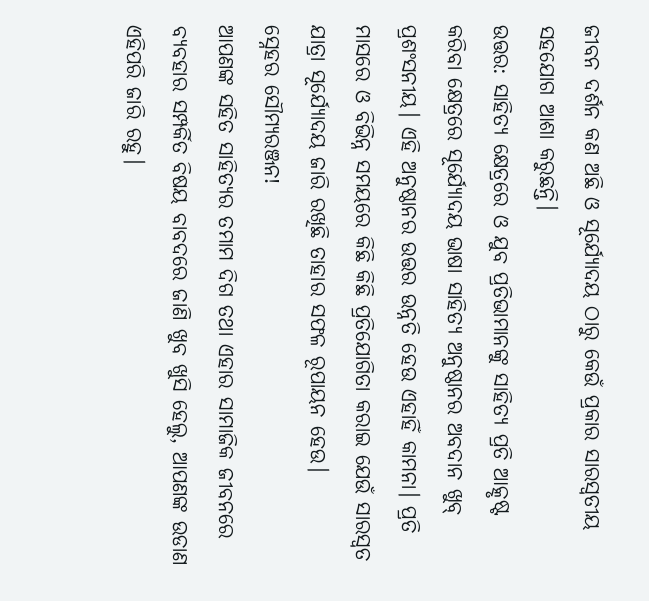ଜୀବନ ଦର୍ଶନ କଣ ଅଛି ଓ ସୂର୍ଯ୍ୟୋଦୟ ଠାରୁ କେଉଁ ପ୍ରକାର ସାରସ୍ବତୀୟ ସହଯୋଗ ଆଶା କରୁଛନ୍ତି।
ଉତ୍ତର: ସାହିତ୍ୟ କ୍ଷେତ୍ରରେ ଓ ଯୁବ ପ୍ରତିଭାମାନଙ୍କୁ ସାହିତ୍ୟ ପ୍ରତି ଆତ୍କୃଷ୍ଟ କରିବା କ୍ଷେତ୍ରରେ ସୂର୍ଯ୍ୟୋଦୟ ଭାଷା ସାହିତ୍ୟ ଅନୁଷ୍ଠାନର ଅବଦାନ ଖୁବ୍ ପ୍ରଶଂସନୀୟ। ଏହି ଅନୁଷ୍ଠାନର ଉତ୍ତର ଉନ୍ନତି ହେଉ ଏହାହିଁ କାମନା। ପ୍ରତି ମାସରେ ଓ ବିଭିନ୍ନ ସମୟରେ କିଛି କିଛି ପ୍ରତିଯୋଗିତା କରାଇ ଯେଉଁ ସାରସ୍ଵତ ଯାତ୍ରା ସୂର୍ଯ୍ୟୋଦୟ ଜାରି ରଖିଛି ତାହାର ସଫଳ ରୂପାୟନ ହେଉ।
ସ୍ନେହର ସୌମ୍ୟରଞ୍ଜନ!
ଆପଣଙ୍କ ସହିତ ସାହିତ୍ୟର ତମାମ ଦିଗ ତଥା ଏହାର ସାମାଜିକ ଜୀବନରେ ବ୍ୟବହାର ସମ୍ପର୍କିତ ବିଷୟ ବାବଦରେ ଜାଣି ଖୁବ ଖୁସି ହେଲୁ, ଆପଣଙ୍କ ଉଡାଣ ଏହିପରି ଜାରି ରହୁ।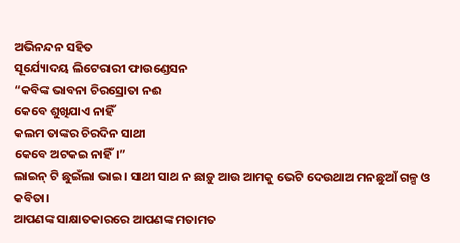ଅଭିନନ୍ଦନ ସହିତ
ସୂର୍ଯ୍ୟୋଦୟ ଲିଟେରାରୀ ଫାଉଣ୍ଡେସନ
“କବିଙ୍କ ଭାବନା ଚିରସ୍ରୋତା ନଈ
କେବେ ଶୁଖିଯାଏ ନାହିଁ
କଲମ ତାଙ୍କର ଚିରଦିନ ସାଥୀ
କେବେ ଅଟକଇ ନାହିଁ।”
ଲାଇନ୍ ଟି ଛୁଇଁଲା ଭାଇ। ସାଥୀ ସାଥ ନ ଛାଡ଼ୁ ଆଉ ଆମକୁ ଭେଟି ଦେଉଥାଅ ମନଛୁଆଁ ଗଳ୍ପ ଓ କବିତା।
ଆପଣଙ୍କ ସାକ୍ଷାତକାରରେ ଆପଣଙ୍କ ମତାମତ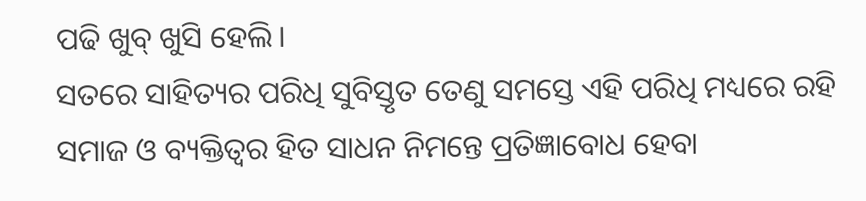ପଢି ଖୁବ୍ ଖୁସି ହେଲି।
ସତରେ ସାହିତ୍ୟର ପରିଧି ସୁବିସ୍ତୃତ ତେଣୁ ସମସ୍ତେ ଏହି ପରିଧି ମଧ୍ୟରେ ରହି ସମାଜ ଓ ବ୍ୟକ୍ତିତ୍ଵର ହିତ ସାଧନ ନିମନ୍ତେ ପ୍ରତିଜ୍ଞାବୋଧ ହେବା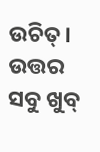ଉଚିତ୍।
ଉତ୍ତର ସବୁ ଖୁବ୍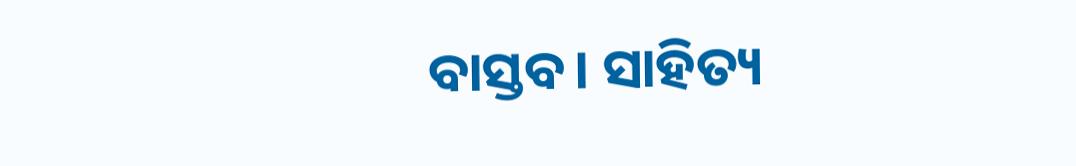ବାସ୍ତବ। ସାହିତ୍ୟ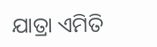ଯାତ୍ରା ଏମିତି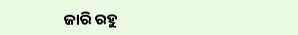ଜାରି ରହୁ